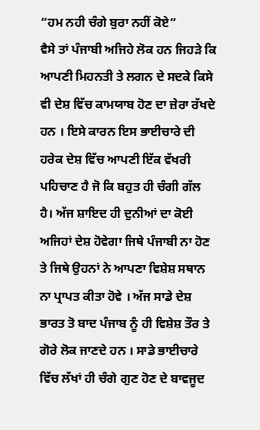“ਹਮ ਨਹੀ ਚੰਗੇ ਬੁਰਾ ਨਹੀਂ ਕੋਏ”
ਵੈਸੇ ਤਾਂ ਪੰਜਾਬੀ ਅਜਿਹੇ ਲੋਕ ਹਨ ਜਿਹੜੇ ਕਿ ਆਪਣੀ ਮਿਹਨਤੀ ਤੇ ਲਗਨ ਦੇ ਸਦਕੇ ਕਿਸੇ ਵੀ ਦੇਸ਼ ਵਿੱਚ ਕਾਮਯਾਬ ਹੋਣ ਦਾ ਜ਼ੇਰਾ ਰੱਖਦੇ ਹਨ । ਇਸੇ ਕਾਰਨ ਇਸ ਭਾਈਚਾਰੇ ਦੀ ਹਰੇਕ ਦੇਸ਼ ਵਿੱਚ ਆਪਣੀ ਇੱਕ ਵੱਖਰੀ ਪਹਿਚਾਣ ਹੈ ਜੋ ਕਿ ਬਹੁਤ ਹੀ ਚੰਗੀ ਗੱਲ ਹੈ। ਅੱਜ ਸ਼ਾਇਦ ਹੀ ਦੁਨੀਆਂ ਦਾ ਕੋਈ ਅਜਿਹਾਂ ਦੇਸ਼ ਹੋਵੇਗਾ ਜਿਥੇ ਪੰਜਾਬੀ ਨਾ ਹੋਣ ਤੇ ਜਿਥੇ ਉਹਨਾਂ ਨੇ ਆਪਣਾ ਵਿਸ਼ੇਸ਼ ਸਥਾਨ ਨਾ ਪ੍ਰਾਪਤ ਕੀਤਾ ਹੋਵੇ । ਅੱਜ ਸਾਡੇ ਦੇਸ਼ ਭਾਰਤ ਤੋ ਬਾਦ ਪੰਜਾਬ ਨੂੰ ਹੀ ਵਿਸ਼ੇਸ਼ ਤੌਰ ਤੇ ਗੋਰੇ ਲੋਕ ਜਾਣਦੇ ਹਨ । ਸਾਡੇ ਭਾਈਚਾਰੇ ਵਿੱਚ ਲੱਖਾਂ ਹੀ ਚੰਗੇ ਗੁਣ ਹੋਣ ਦੇ ਬਾਵਜੂਦ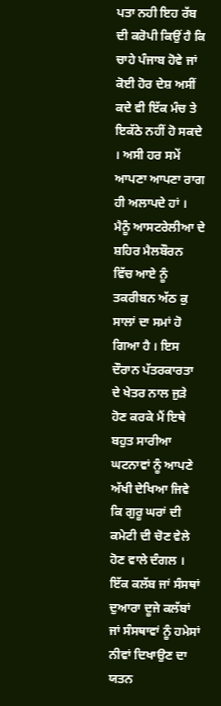ਪਤਾ ਨਹੀ ਇਹ ਰੱਬ ਦੀ ਕਰੋਪੀ ਕਿਉਂ ਹੈ ਕਿ ਚਾਹੇ ਪੰਜਾਬ ਹੋਵੇ ਜਾਂ ਕੋਈ ਹੋਰ ਦੇਸ਼ ਅਸੀਂ ਕਦੇ ਵੀ ਇੱਕ ਮੰਚ ਤੇ ਇਕੱਠੇ ਨਹੀਂ ਹੋ ਸਕਦੇ । ਅਸੀ ਹਰ ਸਮੇਂ ਆਪਣਾ ਆਪਣਾ ਰਾਗ ਹੀ ਅਲਾਪਦੇ ਹਾਂ । ਮੈਨੂੰ ਆਸਟਰੇਲੀਆ ਦੇ ਸ਼ਹਿਰ ਮੈਲਬੌਰਨ ਵਿੱਚ ਆਏ ਨੂੰ ਤਕਰੀਬਨ ਅੱਠ ਕੁ ਸਾਲਾਂ ਦਾ ਸਮਾਂ ਹੋ ਗਿਆ ਹੈ । ਇਸ ਦੌਰਾਨ ਪੱਤਰਕਾਰਤਾ ਦੇ ਖੇਤਰ ਨਾਲ ਜੁੜੇ ਹੋਣ ਕਰਕੇ ਮੈਂ ਇਥੇ ਬਹੁਤ ਸਾਰੀਆ ਘਟਨਾਵਾਂ ਨੂੰ ਆਪਣੇ ਅੱਖੀ ਦੇਖਿਆ ਜਿਵੇ ਕਿ ਗੁਰੂ ਘਰਾਂ ਦੀ ਕਮੇਟੀ ਦੀ ਚੋਣ ਵੇਲੇ ਹੋਣ ਵਾਲੇ ਦੰਗਲ । ਇੱਕ ਕਲੱਬ ਜਾਂ ਸੰਸਥਾਂ ਦੁਆਰਾ ਦੂਜੇ ਕਲੱਬਾਂ ਜਾਂ ਸੰਸਥਾਵਾਂ ਨੂੰ ਹਮੇਸਾਂ ਨੀਵਾਂ ਦਿਖਾਉਣ ਦਾ ਯਤਨ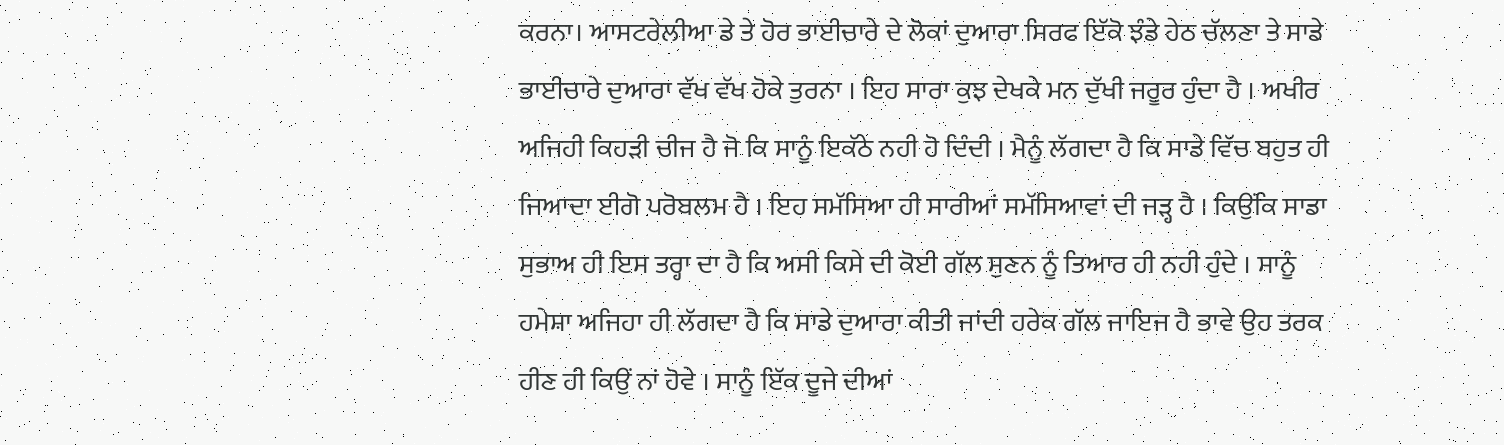ਕਰਨਾ। ਆਸਟਰੇਲੀਆ ਡੇ ਤੇ ਹੋਰ ਭਾਈਚਾਰੇ ਦੇ ਲੋਕਾਂ ਦੁਆਰਾ ਸਿਰਫ ਇੱਕੋ ਝੰਡੇ ਹੇਠ ਚੱਲਣਾ ਤੇ ਸਾਡੇ ਭਾਈਚਾਰੇ ਦੁਆਰਾ ਵੱਖ ਵੱਖ ਹੋਕੇ ਤੁਰਨਾ । ਇਹ ਸਾਰਾ ਕੁਝ ਦੇਖਕੇ ਮਨ ਦੁੱਖੀ ਜਰੂਰ ਹੁੰਦਾ ਹੈ । ਅਖੀਰ ਅਜਿਹੀ ਕਿਹੜੀ ਚੀਜ ਹੈ ਜੋ ਕਿ ਸਾਨੂੰ ਇਕੱਠੇ ਨਹੀ ਹੋ ਦਿੰਦੀ । ਮੈਨੂੰ ਲੱਗਦਾ ਹੈ ਕਿ ਸਾਡੇ ਵਿੱਚ ਬਹੁਤ ਹੀ ਜਿਆਦਾ ਈਗੋ ਪਰੋਬਲਮ ਹੈ । ਇਹ ਸਮੱਸਿਆ ਹੀ ਸਾਰੀਆਂ ਸਮੱਸਿਆਵਾਂ ਦੀ ਜੜ੍ਹ ਹੈ । ਕਿਉਂਕਿ ਸਾਡਾ ਸੁਭਾਅ ਹੀ ਇਸ ਤਰ੍ਹਾ ਦਾ ਹੈ ਕਿ ਅਸੀ ਕਿਸੇ ਦੀ ਕੋਈ ਗੱਲ ਸੁਣਨ ਨੂੰ ਤਿਆਰ ਹੀ ਨਹੀ ਹੁੰਦੇ । ਸਾਨੂੰ ਹਮੇਸ਼ਾ ਅਜਿਹਾ ਹੀ ਲੱਗਦਾ ਹੈ ਕਿ ਸਾਡੇ ਦੁਆਰਾ ਕੀਤੀ ਜਾਂਦੀ ਹਰੇਕ ਗੱਲ ਜਾਇਜ ਹੈ ਭਾਵੇ ਉਹ ਤਰਕ ਹੀਣ ਹੀ ਕਿਉਂ ਨਾਂ ਹੋਵੇ । ਸਾਨੂੰ ਇੱਕ ਦੂਜੇ ਦੀਆਂ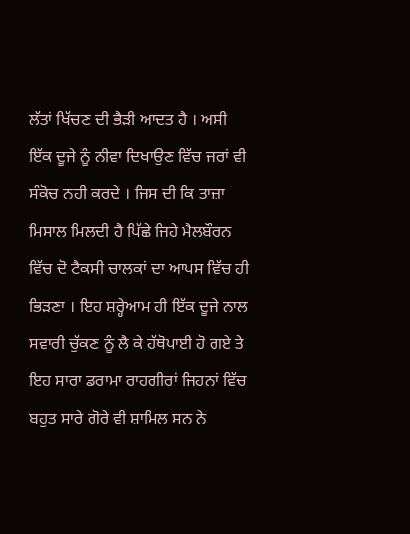ਲੱਤਾਂ ਖਿੱਚਣ ਦੀ ਭੈੜੀ ਆਦਤ ਹੈ । ਅਸੀ ਇੱਕ ਦੂਜੇ ਨੂੰ ਨੀਵਾ ਦਿਖਾਉਣ ਵਿੱਚ ਜਰਾਂ ਵੀ ਸੰਕੋਚ ਨਹੀ ਕਰਦੇ । ਜਿਸ ਦੀ ਕਿ ਤਾਜ਼ਾ ਮਿਸਾਲ ਮਿਲਦੀ ਹੈ ਪਿੱਛੇ ਜਿਹੇ ਮੈਲਬੌਰਨ ਵਿੱਚ ਦੋ ਟੈਕਸੀ ਚਾਲਕਾਂ ਦਾ ਆਪਸ ਵਿੱਚ ਹੀ ਭਿੜਣਾ । ਇਹ ਸ਼ਰ੍ਹੇਆਮ ਹੀ ਇੱਕ ਦੂਜੇ ਨਾਲ ਸਵਾਰੀ ਚੁੱਕਣ ਨੂੰ ਲੈ ਕੇ ਹੱਥੋਪਾਈ ਹੋ ਗਏ ਤੇ ਇਹ ਸਾਰਾ ਡਰਾਮਾ ਰਾਹਗੀਰਾਂ ਜਿਹਨਾਂ ਵਿੱਚ ਬਹੁਤ ਸਾਰੇ ਗੋਰੇ ਵੀ ਸ਼ਾਮਿਲ ਸਨ ਨੇ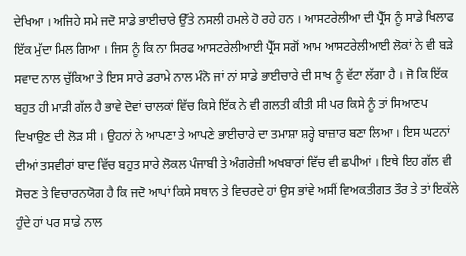ਦੇਖਿਆ । ਅਜਿਹੇ ਸਮੇ ਜਦੋ ਸਾਡੇ ਭਾਈਚਾਰੇ ਉੱਤੇ ਨਸਲੀ ਹਮਲੇ ਹੋ ਰਹੇ ਹਨ । ਆਸਟਰੇਲੀਆ ਦੀ ਪ੍ਰੈੱਸ ਨੂੰ ਸਾਡੇ ਖਿਲਾਫ ਇੱਕ ਮੁੱਦਾ ਮਿਲ ਗਿਆ । ਜਿਸ ਨੂੰ ਕਿ ਨਾ ਸਿਰਫ ਆਸਟਰੇਲੀਆਈ ਪ੍ਰੈੱਸ ਸਗੋਂ ਆਮ ਆਸਟਰੇਲੀਆਈ ਲੋਕਾਂ ਨੇ ਵੀ ਬੜੇ ਸਵਾਦ ਨਾਲ ਚੁੱਕਿਆ ਤੇ ਇਸ ਸਾਰੇ ਡਰਾਮੇ ਨਾਲ ਮੰਨੋ ਜਾਂ ਨਾਂ ਸਾਡੇ ਭਾਈਚਾਰੇ ਦੀ ਸਾਖ ਨੂੰ ਵੱਟਾ ਲੱਗਾ ਹੈ । ਜੋ ਕਿ ਇੱਕ ਬਹੁਤ ਹੀ ਮਾੜੀ ਗੱਲ ਹੈ ਭਾਵੇ ਦੋਵਾਂ ਚਾਲਕਾਂ ਵਿੱਚ ਕਿਸੇ ਇੱਕ ਨੇ ਵੀ ਗਲਤੀ ਕੀਤੀ ਸੀ ਪਰ ਕਿਸੇ ਨੂੰ ਤਾਂ ਸਿਆਣਪ ਦਿਖਾਉਣ ਦੀ ਲੋੜ ਸੀ । ਉਹਨਾਂ ਨੇ ਆਪਣਾ ਤੇ ਆਪਣੇ ਭਾਈਚਾਰੇ ਦਾ ਤਮਾਸ਼ਾ ਸ਼ਰ੍ਹੇ ਬਾਜ਼ਾਰ ਬਣਾ ਲਿਆ । ਇਸ ਘਟਨਾਂ ਦੀਆਂ ਤਸਵੀਰਾਂ ਬਾਦ ਵਿੱਚ ਬਹੁਤ ਸਾਰੇ ਲੋਕਲ ਪੰਜਾਬੀ ਤੇ ਅੰਗਰੇਜ਼ੀ ਅਖਬਾਰਾਂ ਵਿੱਚ ਵੀ ਛਪੀਆਂ । ਇਥੇ ਇਹ ਗੱਲ ਵੀ ਸੋਚਣ ਤੇ ਵਿਚਾਰਨਯੋਗ ਹੈ ਕਿ ਜਦੋ ਆਪਾਂ ਕਿਸੇ ਸਥਾਨ ਤੇ ਵਿਚਰਦੇ ਹਾਂ ਉਸ ਭਾਂਵੇ ਅਸੀਂ ਵਿਅਕਤੀਗਤ ਤੌਰ ਤੇ ਤਾਂ ਇਕੱਲੇ ਹੁੰਦੇ ਹਾਂ ਪਰ ਸਾਡੇ ਨਾਲ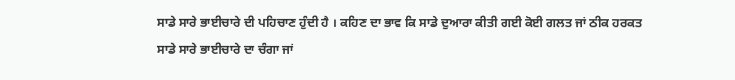ਸਾਡੇ ਸਾਰੇ ਭਾਈਚਾਰੇ ਦੀ ਪਹਿਚਾਣ ਹੁੰਦੀ ਹੈ । ਕਹਿਣ ਦਾ ਭਾਵ ਕਿ ਸਾਡੇ ਦੁਆਰਾ ਕੀਤੀ ਗਈ ਕੋਈ ਗਲਤ ਜਾਂ ਠੀਕ ਹਰਕਤ ਸਾਡੇ ਸਾਰੇ ਭਾਈਚਾਰੇ ਦਾ ਚੰਗਾ ਜਾਂ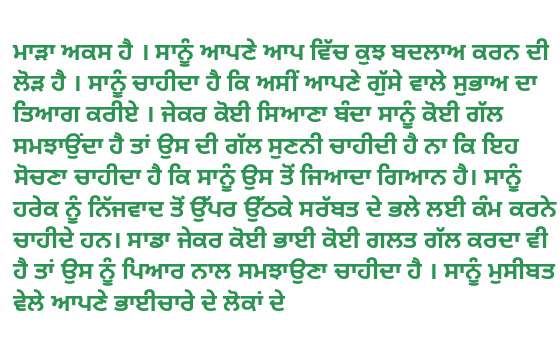ਮਾੜਾ ਅਕਸ ਹੈ । ਸਾਨੂੰ ਆਪਣੇ ਆਪ ਵਿੱਚ ਕੁਝ ਬਦਲਾਅ ਕਰਨ ਦੀ ਲੋੜ ਹੈ । ਸਾਨੂੰ ਚਾਹੀਦਾ ਹੈ ਕਿ ਅਸੀਂ ਆਪਣੇ ਗੁੱਸੇ ਵਾਲੇ ਸੁਭਾਅ ਦਾ ਤਿਆਗ ਕਰੀਏ । ਜੇਕਰ ਕੋਈ ਸਿਆਣਾ ਬੰਦਾ ਸਾਨੂੰ ਕੋਈ ਗੱਲ ਸਮਝਾਉਂਦਾ ਹੈ ਤਾਂ ਉਸ ਦੀ ਗੱਲ ਸੁਣਨੀ ਚਾਹੀਦੀ ਹੈ ਨਾ ਕਿ ਇਹ ਸੋਚਣਾ ਚਾਹੀਦਾ ਹੈ ਕਿ ਸਾਨੂੰ ਉਸ ਤੋਂ ਜਿਆਦਾ ਗਿਆਨ ਹੈ। ਸਾਨੂੰ ਹਰੇਕ ਨੂੰ ਨਿੱਜਵਾਦ ਤੋਂ ਉੱਪਰ ਉੱਠਕੇ ਸਰੱਬਤ ਦੇ ਭਲੇ ਲਈ ਕੰਮ ਕਰਨੇ ਚਾਹੀਦੇ ਹਨ। ਸਾਡਾ ਜੇਕਰ ਕੋਈ ਭਾਈ ਕੋਈ ਗਲਤ ਗੱਲ ਕਰਦਾ ਵੀ ਹੈ ਤਾਂ ਉਸ ਨੂੰ ਪਿਆਰ ਨਾਲ ਸਮਝਾਉਣਾ ਚਾਹੀਦਾ ਹੈ । ਸਾਨੂੰ ਮੁਸੀਬਤ ਵੇਲੇ ਆਪਣੇ ਭਾਈਚਾਰੇ ਦੇ ਲੋਕਾਂ ਦੇ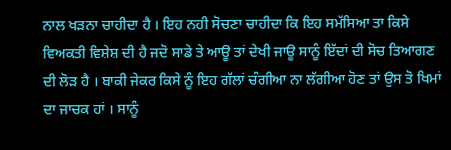ਨਾਲ ਖੜਨਾ ਚਾਹੀਦਾ ਹੈ । ਇਹ ਨਹੀ ਸੋਚਣਾ ਚਾਹੀਦਾ ਕਿ ਇਹ ਸਮੱਸਿਆ ਤਾ ਕਿਸੇ ਵਿਅਕਤੀ ਵਿਸ਼ੇਸ਼ ਦੀ ਹੈ ਜਦੋ ਸਾਡੇ ਤੇ ਆਊ ਤਾਂ ਦੇਖੀ ਜਾਊ ਸਾਨੂੰ ਇੱਦਾਂ ਦੀ ਸੋਚ ਤਿਆਗਣ ਦੀ ਲੋੜ ਹੈ । ਬਾਕੀ ਜੇਕਰ ਕਿਸੇ ਨੂੰ ਇਹ ਗੱਲਾਂ ਚੰਗੀਆ ਨਾ ਲੱਗੀਆ ਹੋਣ ਤਾਂ ਉਸ ਤੋ ਖਿਮਾਂ ਦਾ ਜਾਚਕ ਹਾਂ । ਸਾਨੂੰ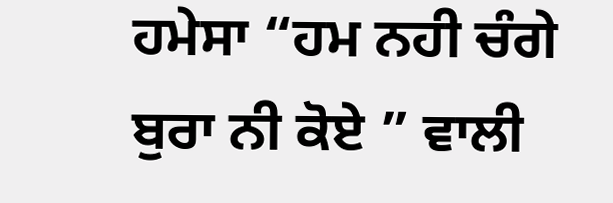ਹਮੇਸਾ “ਹਮ ਨਹੀ ਚੰਗੇ ਬੁਰਾ ਨੀ ਕੋਏ ” ਵਾਲੀ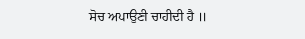ਸੋਚ ਅਪਾਉਣੀ ਚਾਹੀਦੀ ਹੈ ॥